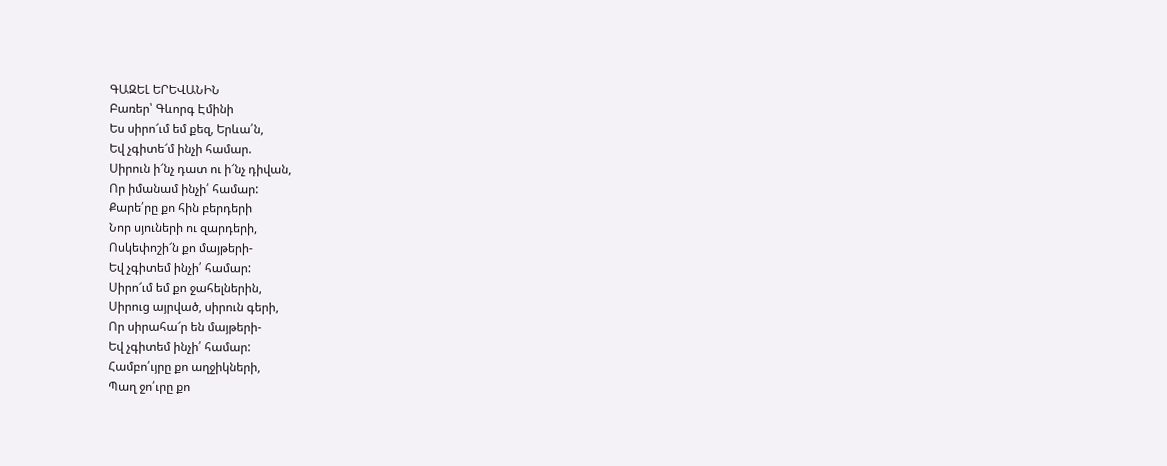ԳԱԶԵԼ ԵՐԵՎԱՆԻՆ
Բառեր՝ Գևորգ Էմինի
Ես սիրո՜ւմ եմ քեզ, Երևա՛ն,
Եվ չգիտե՜մ ինչի համար.
Սիրուն ի՜նչ դատ ու ի՜նչ դիվան,
Որ իմանամ ինչի՛ համար:
Քարե՛րը քո հին բերդերի
Նոր սյուների ու զարդերի,
Ոսկեփոշի՜ն քո մայթերի-
Եվ չգիտեմ ինչի՛ համար:
Սիրո՜ւմ եմ քո ջահելներին,
Սիրուց այրված, սիրուն գերի,
Որ սիրահա՜ր են մայթերի-
Եվ չգիտեմ ինչի՛ համար:
Համբո՛ւյրը քո աղջիկների,
Պաղ ջո՛ւրը քո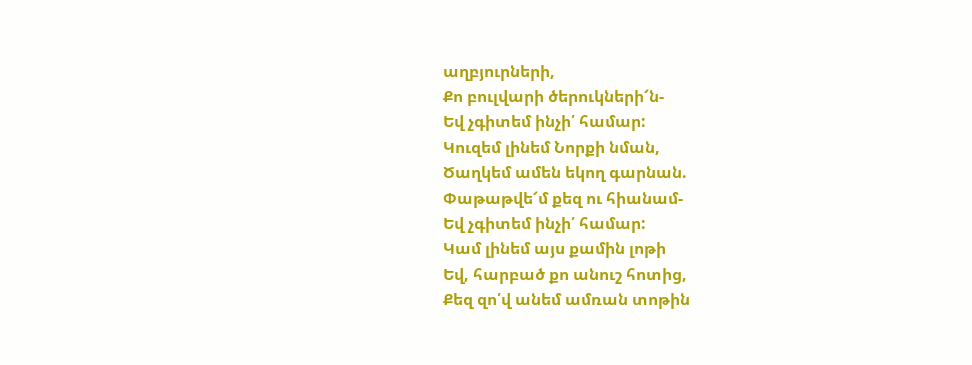աղբյուրների,
Քո բուլվարի ծերուկների՜ն-
Եվ չգիտեմ ինչի՛ համար:
Կուզեմ լինեմ Նորքի նման,
Ծաղկեմ ամեն եկող գարնան.
Փաթաթվե՜մ քեզ ու հիանամ-
Եվ չգիտեմ ինչի՛ համար:
Կամ լինեմ այս քամին լոթի
Եվ, հարբած քո անուշ հոտից,
Քեզ զո՛վ անեմ ամռան տոթին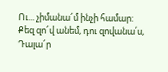Ու... չիմանա՜մ ինչի համար:
Քեզ զո՜վ անեմ, դու զովանա՛ս,
Դալա՜ր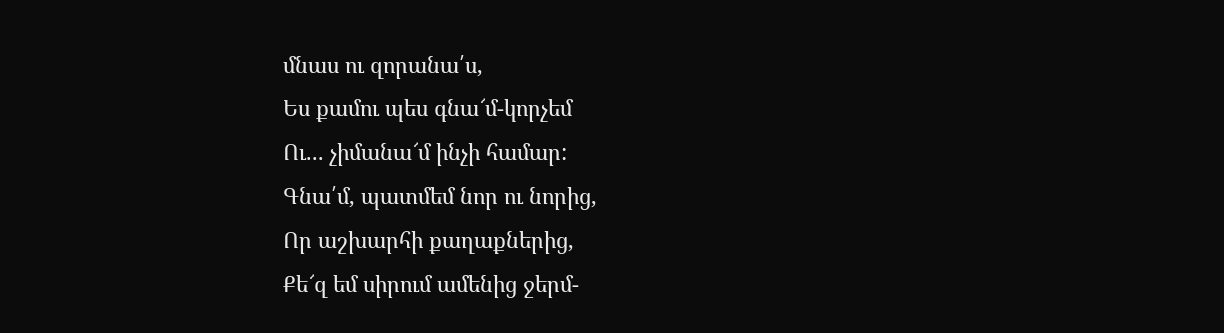մնաս ու զորանա՛ս,
Ես քամու պես գնա՜մ-կորչեմ
Ու... չիմանա՜մ ինչի համար:
Գնա՛մ, պատմեմ նոր ու նորից,
Որ աշխարհի քաղաքներից,
Քե՜զ եմ սիրում ամենից ջերմ-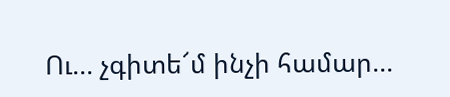Ու... չգիտե՜մ ինչի համար...